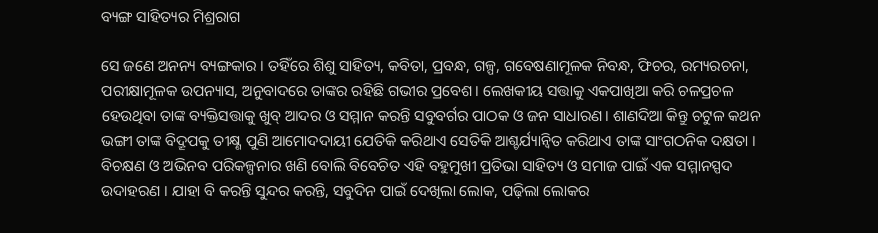ବ୍ୟଙ୍ଗ ସାହିତ୍ୟର ମିଶ୍ରରାଗ

ସେ ଜଣେ ଅନନ୍ୟ ବ୍ୟଙ୍ଗକାର । ତହିଁରେ ଶିଶୁ ସାହିତ୍ୟ, କବିତା, ପ୍ରବନ୍ଧ, ଗଳ୍ପ, ଗବେଷଣାମୂଳକ ନିବନ୍ଧ, ଫିଚର, ରମ୍ୟରଚନା, ପରୀକ୍ଷାମୂଳକ ଉପନ୍ୟାସ, ଅନୁବାଦରେ ତାଙ୍କର ରହିଛି ଗଭୀର ପ୍ରବେଶ। ଲେଖକୀୟ ସତ୍ତାକୁ ଏକପାଖିଆ କରି ଚଳପ୍ରଚଳ ହେଉଥିବା ତାଙ୍କ ବ୍ୟକ୍ତିସତ୍ତାକୁ ଖୁବ୍‌ ଆଦର ଓ ସମ୍ମାନ କରନ୍ତି ସବୁବର୍ଗର ପାଠକ ଓ ଜନ ସାଧାରଣ। ଶାଣଦିଆ କିନ୍ତୁ ଚଟୁଳ କଥନ ଭଙ୍ଗୀ ତାଙ୍କ ବିଦ୍ରୂପକୁ ତୀକ୍ଷ୍ଣ ପୁଣି ଆମୋଦଦାୟୀ ଯେତିକି କରିଥାଏ ସେତିକି ଆଶ୍ଚର୍ଯ୍ୟାନ୍ବିତ କରିଥାଏ ତାଙ୍କ ସାଂଗଠନିକ ଦକ୍ଷତା । ବିଚକ୍ଷଣ ଓ ଅଭିନବ ପରିକଳ୍ପନାର ଖଣି ବୋଲି ବିବେଚିତ ଏହି ବହୁମୁଖୀ ପ୍ରତିଭା ସାହିତ୍ୟ ଓ ସମାଜ ପାଇଁ ଏକ ସମ୍ମାନସ୍ପଦ ଉଦାହରଣ । ଯାହା ବି କରନ୍ତି ସୁନ୍ଦର କରନ୍ତି, ସବୁଦିନ ପାଇଁ ଦେଖିଲା ଲୋକ, ପଢ଼ିଲା ଲୋକର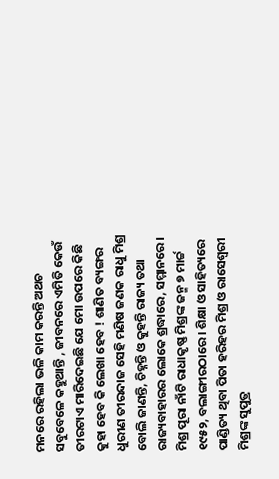ମନରେ ରହିଲା ଭଳି କାମ କରନ୍ତି ଅଥଚ ସବୁବେଳେ କହୁଥାନ୍ତି , ଜୀବନରେ ଏମିତି କେଉଁ ତୀରଟାଏ ମାରିଦେଇଛି ଯେ ମୋ ଉପରେ କିଛି କୁହା ହେବ କି ଲେଖା ହେବ ! ଶାଣିତ ବ୍ୟଙ୍ଗର ଧୁରୀଣ ତୀରନ୍ଦାଜ ସେହି ମଣିଷ ଜଣକ ରାଧୁ ମିଶ୍ର ବୋଲି ଜାଣନ୍ତି, ଚିହ୍ନନ୍ତି ଓ କୁହନ୍ତି ରାଜ୍ୟ ତଥା ରାଜ୍ୟବାହାରର ଲୋକେ ଶ୍ରଦ୍ଧାରେ, ସମ୍ମାନରେ ।
ମିଶ୍ର ପୂରା ନାଁଟି ରାଧାକୃଷ୍ଣ ମିଶ୍ରଙ୍କ ଜନ୍ମ ୭ ମାର୍ଚ୍ଚ ୧୯୫୨, ବଲାଙ୍ଗୀରଠାରେ । ଶିକ୍ଷା ଓ ସାହିତ୍ୟରେ ପାଣ୍ଡିତ୍ୟ ଥିବା ପିତା ହରିହର ମିଶ୍ର ଓ ରାସେଶ୍ୱରୀ ମିଶ୍ରଙ୍କ ସୁପୁତ୍ର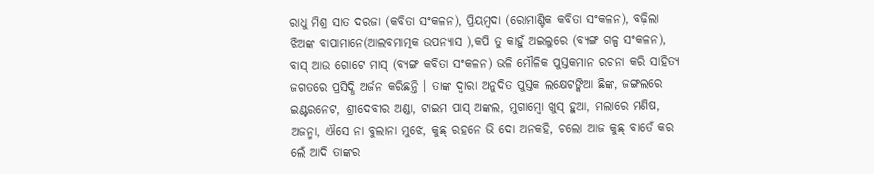ରାଧୁ ମିଶ୍ର ସାତ ଦରଜା (କବିତା ସଂକଳନ), ପ୍ରିୟମ୍ବଦା (ରୋମାଣ୍ଟିକ କବିତା ସଂକଳନ), ବଢ଼ିଲା ଝିଅଙ୍କ ବାପାମାନେ(ଆଲବମାତ୍ମକ ଉପନ୍ୟାସ ),କପି ତୁ କାହୁଁ ଅଇଲୁରେ (ବ୍ୟଙ୍ଗ ଗଳ୍ପ ସଂକଳନ), ବାସ୍‌ ଆଉ ଗୋଟେ ମାସ୍‌ (ବ୍ୟଙ୍ଗ କବିତା ସଂକଳନ) ଭଳି ମୌଳିକ ପୁସ୍ତକମାନ ରଚନା କରି ସାହିତ୍ୟ ଜଗତରେ ପ୍ରସିଦ୍ଧି ଅର୍ଜନ କରିଛନ୍ତି । ତାଙ୍କ ଦ୍ବାରା ଅନୁଦିତ ପୁସ୍ତକ ଲକ୍ଷେଟଙ୍କିଆ ଛିଙ୍କ, ଜଙ୍ଗଲରେ ଇଣ୍ଟରନେଟ, ଶ୍ରୀଦେବୀର ଅଣ୍ଡା, ଟାଇମ ପାସ୍‌ ଅଙ୍କଲ, ମୁଗାମ୍ବୋ ଖୁସ୍‌ ହୁଆ, ମଲାରେ ମଣିଷ, ଅଜନ୍ମା, ଐସେ ନା ବୁଲାନା ମୁଝେ, କୁଛ୍‌ ରହନେ ଭି ଦୋ ଅନକହି, ଚଲୋ ଆଜ କୁଛ୍‌ ବାତେଁ କର ଲେଁ ଆଦି ତାଙ୍କର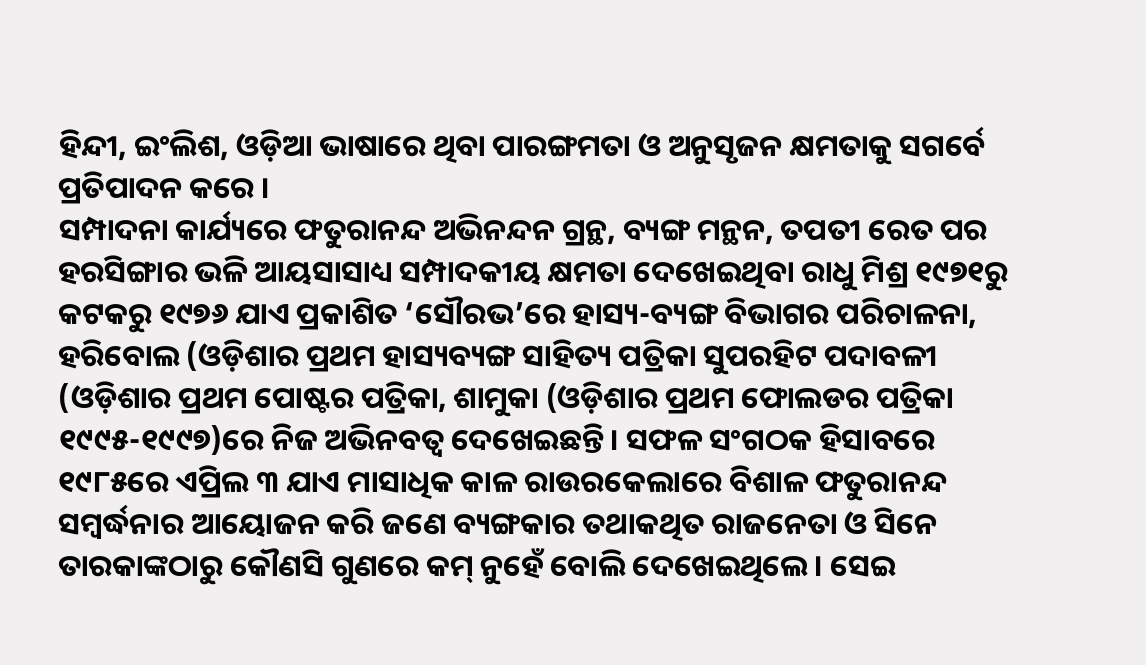ହିନ୍ଦୀ, ଇଂଲିଶ, ଓଡ଼ିଆ ଭାଷାରେ ଥିବା ପାରଙ୍ଗମତା ଓ ଅନୁସୃଜନ କ୍ଷମତାକୁ ସଗର୍ବେ ପ୍ରତିପାଦନ କରେ ।
ସମ୍ପାଦନା କାର୍ଯ୍ୟରେ ଫତୁରାନନ୍ଦ ଅଭିନନ୍ଦନ ଗ୍ରନ୍ଥ, ବ୍ୟଙ୍ଗ ମନ୍ଥନ, ତପତୀ ରେତ ପର ହରସିଙ୍ଗାର ଭଳି ଆୟସାସାଧ୍ୟ ସମ୍ପାଦକୀୟ କ୍ଷମତା ଦେଖେଇଥିବା ରାଧୁ ମିଶ୍ର ୧୯୭୧ରୁ କଟକରୁ ୧୯୭୬ ଯାଏ ପ୍ରକାଶିତ ‘ସୌରଭ’ରେ ହାସ୍ୟ-ବ୍ୟଙ୍ଗ ବିଭାଗର ପରିଚାଳନା, ହରିବୋଲ (ଓଡ଼ିଶାର ପ୍ରଥମ ହାସ୍ୟବ୍ୟଙ୍ଗ ସାହିତ୍ୟ ପତ୍ରିକା ସୁପରହିଟ ପଦାବଳୀ (ଓଡ଼ିଶାର ପ୍ରଥମ ପୋଷ୍ଟର ପତ୍ରିକା, ଶାମୁକା (ଓଡ଼ିଶାର ପ୍ରଥମ ଫୋଲଡର ପତ୍ରିକା ୧୯୯୫-୧୯୯୭)ରେ ନିଜ ଅଭିନବତ୍ୱ ଦେଖେଇଛନ୍ତି । ସଫଳ ସଂଗଠକ ହିସାବରେ ୧୯୮୫ରେ ଏପ୍ରିଲ ୩ ଯାଏ ମାସାଧିକ କାଳ ରାଉରକେଲାରେ ବିଶାଳ ଫତୁରାନନ୍ଦ ସମ୍ବର୍ଦ୍ଧନାର ଆୟୋଜନ କରି ଜଣେ ବ୍ୟଙ୍ଗକାର ତଥାକଥିତ ରାଜନେତା ଓ ସିନେ ତାରକାଙ୍କଠାରୁ କୌଣସି ଗୁଣରେ କମ୍‌ ନୁହେଁ ବୋଲି ଦେଖେଇଥିଲେ । ସେଇ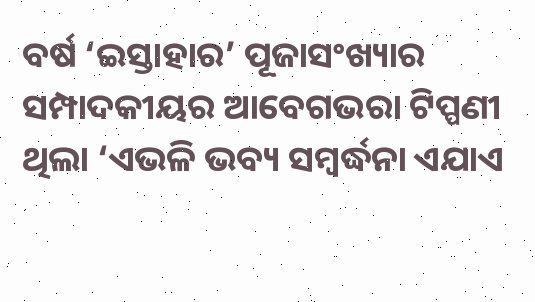ବର୍ଷ ‘ଇସ୍ତାହାର’ ପୂଜାସଂଖ୍ୟାର ସମ୍ପାଦକୀୟର ଆବେଗଭରା ଟିପ୍ପଣୀ ଥିଲା ‘ଏଭଳି ଭବ୍ୟ ସମ୍ବର୍ଦ୍ଧନା ଏଯାଏ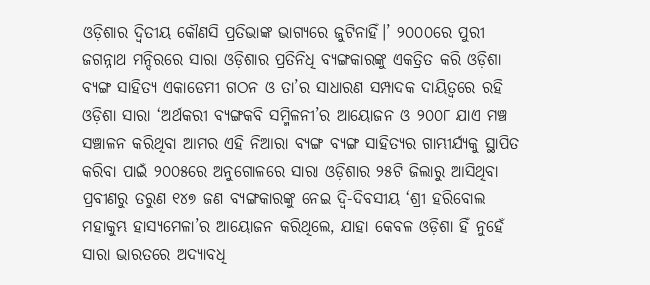ଓଡ଼ିଶାର ଦ୍ୱିତୀୟ କୌଣସି ପ୍ରତିଭାଙ୍କ ଭାଗ୍ୟରେ ଜୁଟିନାହିଁ।’ ୨୦୦୦ରେ ପୁରୀ ଜଗନ୍ନାଥ ମନ୍ଦିରରେ ସାରା ଓଡ଼ିଶାର ପ୍ରତିନିଧି ବ୍ୟଙ୍ଗକାରଙ୍କୁ ଏକତ୍ରିତ କରି ଓଡ଼ିଶା ବ୍ୟଙ୍ଗ ସାହିତ୍ୟ ଏକାଡେମୀ ଗଠନ ଓ ତା’ର ସାଧାରଣ ସମ୍ପାଦକ ଦାୟିତ୍ୱରେ ରହି ଓଡ଼ିଶା ସାରା ‘ଅର୍ଥକରୀ ବ୍ୟଙ୍ଗକବି ସମ୍ମିଳନୀ’ର ଆୟୋଜନ ଓ ୨୦୦୮ ଯାଏ ମଞ୍ଚ ସଞ୍ଚାଳନ କରିଥିବା ଆମର ଏହି ନିଆରା ବ୍ୟଙ୍ଗ ବ୍ୟଙ୍ଗ ସାହିତ୍ୟର ଗାମ୍ଭୀର୍ଯ୍ୟକୁ ସ୍ଥାପିତ କରିବା ପାଇଁ ୨୦୦୫ରେ ଅନୁଗୋଳରେ ସାରା ଓଡ଼ିଶାର ୨୫ଟି ଜିଲାରୁ ଆସିଥିବା ପ୍ରବୀଣରୁ ତରୁଣ ୧୪୭ ଜଣ ବ୍ୟଙ୍ଗକାରଙ୍କୁ ନେଇ ଦ୍ୱି-ଦିବସୀୟ ‘ଶ୍ରୀ ହରିବୋଲ ମହାକୁମ୍ଭ ହାସ୍ୟମେଳା’ର ଆୟୋଜନ କରିଥିଲେ, ଯାହା କେବଳ ଓଡ଼ିଶା ହିଁ ନୁହେଁ ସାରା ଭାରତରେ ଅଦ୍ୟାବଧି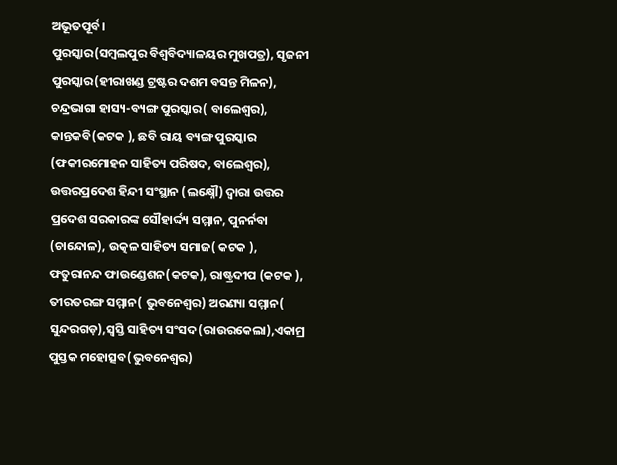ଅଭୂତପୂର୍ବ।
ପୁରସ୍କାର(ସମ୍ବଲପୁର ବିଶ୍ୱବିଦ୍ୟାଳୟର ମୁଖପତ୍ର), ସୃଜନୀ ପୁରସ୍କାର(ହୀରାଖଣ୍ଡ ଟ୍ରଷ୍ଟର ଦଶମ ବସନ୍ତ ମିଳନ), ଚନ୍ଦ୍ରଭାଗା ହାସ୍ୟ-ବ୍ୟଙ୍ଗ ପୁରସ୍କାର( ବାଲେଶ୍ୱର), କାନ୍ତକବି(କଟକ ), ଛବି ରାୟ ବ୍ୟଙ୍ଗ ପୁରସ୍କାର (ଫକୀରମୋହନ ସାହିତ୍ୟ ପରିଷଦ, ବାଲେଶ୍ୱର), ଉତ୍ତରପ୍ରଦେଶ ହିନ୍ଦୀ ସଂସ୍ଥାନ (ଲକ୍ଷ୍ନୌ) ଦ୍ୱାରା ଉତ୍ତର ପ୍ରଦେଶ ସରକାରଙ୍କ ସୌହାର୍ଦ୍ଦ୍ୟ ସମ୍ମାନ, ପୁନର୍ନବା (ଚାନ୍ଦୋଳ), ଉତ୍କଳ ସାହିତ୍ୟ ସମାଜ( କଟକ ), ଫତୁରାନନ୍ଦ ଫାଉଣ୍ଡେଶନ(କଟକ), ରାଷ୍ଟ୍ରଦୀପ (କଟକ ), ତୀରତରଙ୍ଗ ସମ୍ମାନ( ଭୁବନେଶ୍ୱର) ଅରଣ୍ୟା ସମ୍ମାନ( ସୁନ୍ଦରଗଡ଼),ସ୍ବସ୍ତି ସାହିତ୍ୟ ସଂସଦ(ରାଉରକେଲା),ଏକାମ୍ର ପୁସ୍ତକ ମହୋତ୍ସବ(ଭୁବନେଶ୍ୱର)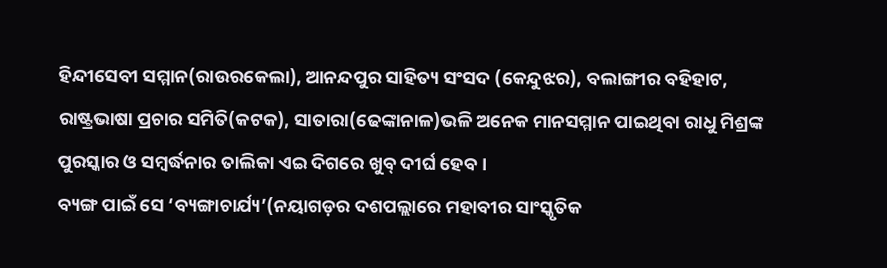ହିନ୍ଦୀସେବୀ ସମ୍ମାନ(ରାଉରକେଲା), ଆନନ୍ଦପୁର ସାହିତ୍ୟ ସଂସଦ (କେନ୍ଦୁଝର), ବଲାଙ୍ଗୀର ବହିହାଟ, ରାଷ୍ଟ୍ରଭାଷା ପ୍ରଚାର ସମିତି(କଟକ), ସାତାରା(ଢେଙ୍କାନାଳ)ଭଳି ଅନେକ ମାନସମ୍ମାନ ପାଇଥିବା ରାଧୁ ମିଶ୍ରଙ୍କ ପୁରସ୍କାର ଓ ସମ୍ବର୍ଦ୍ଧନାର ତାଲିକା ଏଇ ଦିଗରେ ଖୁବ୍‌ ଦୀର୍ଘ ହେବ ।
ବ୍ୟଙ୍ଗ ପାଇଁ ସେ ‘ବ୍ୟଙ୍ଗାଚାର୍ଯ୍ୟ’(ନୟାଗଡ଼ର ଦଶପଲ୍ଲାରେ ମହାବୀର ସାଂସ୍କୃତିକ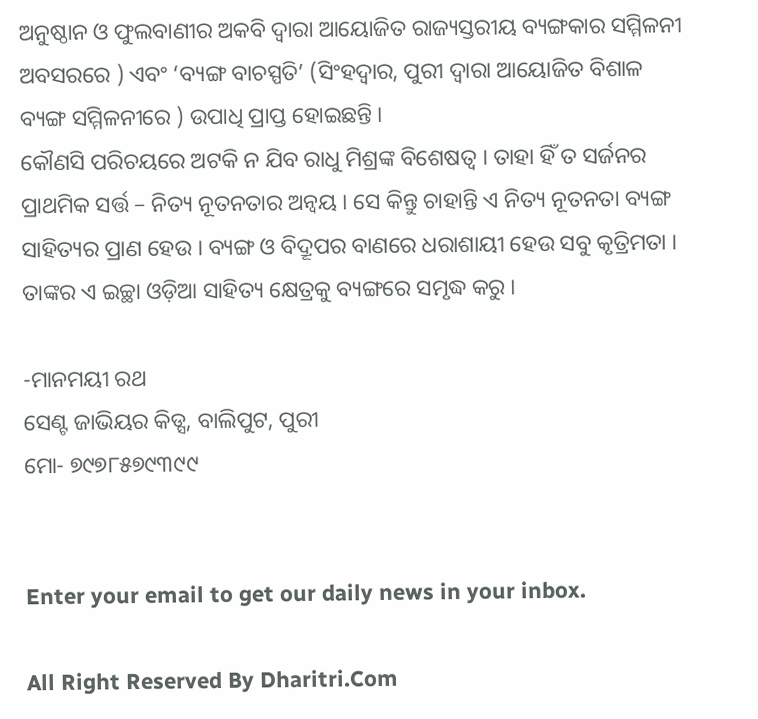ଅନୁଷ୍ଠାନ ଓ ଫୁଲବାଣୀର ଅକବି ଦ୍ୱାରା ଆୟୋଜିତ ରାଜ୍ୟସ୍ତରୀୟ ବ୍ୟଙ୍ଗକାର ସମ୍ମିଳନୀ ଅବସରରେ ) ଏବଂ ‘ବ୍ୟଙ୍ଗ ବାଚସ୍ପତି’ (ସିଂହଦ୍ୱାର, ପୁରୀ ଦ୍ୱାରା ଆୟୋଜିତ ବିଶାଳ ବ୍ୟଙ୍ଗ ସମ୍ମିଳନୀରେ ) ଉପାଧି ପ୍ରାପ୍ତ ହୋଇଛନ୍ତି ।
କୌଣସି ପରିଚୟରେ ଅଟକି ନ ଯିବ ରାଧୁ ମିଶ୍ରଙ୍କ ବିଶେଷତ୍ୱ । ତାହା ହିଁ ତ ସର୍ଜନର ପ୍ରାଥମିକ ସର୍ତ୍ତ – ନିତ୍ୟ ନୂତନତାର ଅନ୍ବୟ । ସେ କିନ୍ତୁ ଚାହାନ୍ତି ଏ ନିତ୍ୟ ନୂତନତା ବ୍ୟଙ୍ଗ ସାହିତ୍ୟର ପ୍ରାଣ ହେଉ । ବ୍ୟଙ୍ଗ ଓ ବିଦ୍ରୂପର ବାଣରେ ଧରାଶାୟୀ ହେଉ ସବୁ କୃତ୍ରିମତା । ତାଙ୍କର ଏ ଇଚ୍ଛା ଓଡ଼ିଆ ସାହିତ୍ୟ କ୍ଷେତ୍ରକୁ ବ୍ୟଙ୍ଗରେ ସମୃଦ୍ଧ କରୁ ।

-ମାନମୟୀ ରଥ
ସେଣ୍ଟ ଜାଭିୟର କିଡ୍ସ, ବାଲିପୁଟ, ପୁରୀ
ମୋ- ୭୯୭୮୫୭୯୩୯୯


Enter your email to get our daily news in your inbox.

All Right Reserved By Dharitri.Com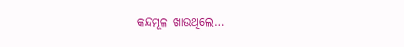କନ୍ଦମୂଳ ଖାଉଥିଲେ…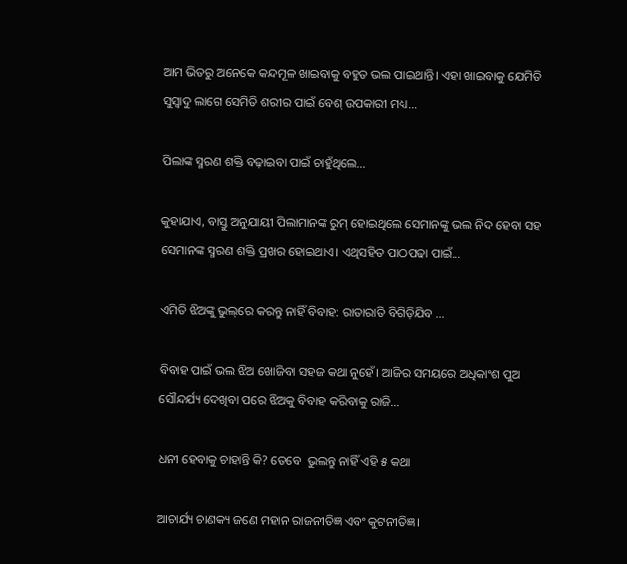ଆମ ଭିତରୁ ଅନେକେ କନ୍ଦମୂଳ ଖାଇବାକୁ ବହୁତ ଭଲ ପାଇଥାନ୍ତି। ଏହା ଖାଇବାକୁ ଯେମିତି ସୁସ୍ବାଦୁ ଲାଗେ ସେମିତି ଶରୀର ପାଇଁ ବେଶ୍‌ ଉପକାରୀ ମଧ୍ୟ...

ପିଲାଙ୍କ ସ୍ମରଣ ଶକ୍ତି ବଢ଼ାଇବା ପାଇଁ ଚାହୁଁଥିଲେ…

କୁହାଯାଏ, ବାସ୍ତୁ ଅନୁଯାୟୀ ପିଲାମାନଙ୍କ ରୁମ୍‌ ହୋଇଥିଲେ ସେମାନଙ୍କୁ ଭଲ ନିଦ ହେବା ସହ ସେମାନଙ୍କ ସ୍ମରଣ ଶକ୍ତି ପ୍ରଖର ହୋଇଥାଏ। ଏଥିସହିତ ପାଠପଢା ପାଇଁ...

ଏମିତି ଝିଅଙ୍କୁ ଭୁଲ୍‌ରେ କରନ୍ତୁ ନାହିଁ ବିବାହ: ରାତାରାତି ବିଗିଡ଼ିଯିବ …

ବିବାହ ପାଇଁ ଭଲ ଝିଅ ଖୋଜିବା ସହଜ କଥା ନୁହେଁ। ଆଜିର ସମୟରେ ଅଧିକାଂଶ ପୁଅ ସୌନ୍ଦର୍ଯ୍ୟ ଦେଖିବା ପରେ ଝିଅକୁ ବିବାହ କରିବାକୁ ରାଜି...

ଧନୀ ହେବାକୁ ଚାହାନ୍ତି କି? ତେବେ  ଭୁଲନ୍ତୁ ନାହିଁ ଏହି ୫ କଥା

ଆଚାର୍ଯ୍ୟ ଚାଣକ୍ୟ ଜଣେ ମହାନ ରାଜନୀତିଜ୍ଞ ଏବଂ କୁଟନୀତିଜ୍ଞ।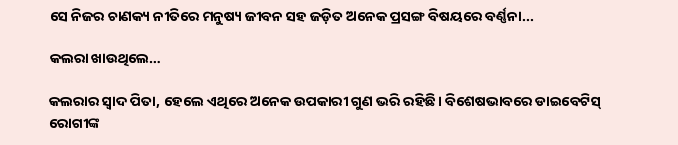ସେ ନିଜର ଚାଣକ୍ୟ ନୀତିରେ ମନୁଷ୍ୟ ଜୀବନ ସହ ଜଡ଼ିତ ଅନେକ ପ୍ରସଙ୍ଗ ବିଷୟରେ ବର୍ଣ୍ଣନା...

କଲରା ଖାଉଥିଲେ…

କଲରାର ସ୍ବାଦ ପିତା, ହେଲେ ଏଥିରେ ଅନେକ ଉପକାରୀ ଗୁଣ ଭରି ରହିଛି। ବିଶେଷଭାବରେ ଡାଇବେଟିସ୍‌ ରୋଗୀଙ୍କ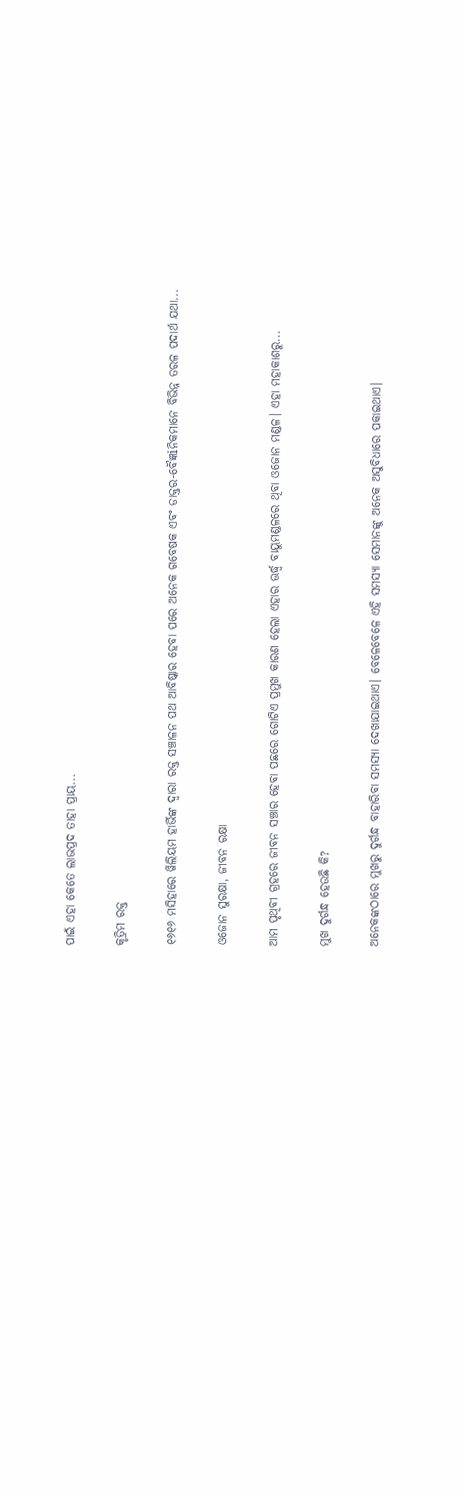ପାଇଁ ଏହା କେତେ ଲାଭପ୍ରଦ ତାହା ପ୍ରାୟ...

କୃତ୍ରିମ ରକ୍ତ

୧୬୧୬ ମସିହାରେ ୱିଲିୟମ ହାର୍ଭିଙ୍କ ଦ୍ୱାରା ରକ୍ତ ସଞ୍ଚାଳନ ପଥ ଆବିଷ୍କାର ହେବା ପରେ ଅନେକ ଗବେଷକ ଏବଂ ଡାକ୍ତର-ବୈଜ୍ଞiନିକମାନେ ବିଭିନ୍ନ ତରଳ ପଦାର୍ଥ ଯଥା...

ଓଜୋନ ସୁରକ୍ଷା, ଜୀବନ ରକ୍ଷା

ଆମ ପୃଥିବୀ ଗ୍ରହରେ ଜୀବନ ସଞ୍ଚାର ହେବା ପଛରେ ଗୋଟିଏ ପ୍ରମୁଖ କାରଣ ହେଲା ଏହାର ଊର୍ଦ୍ଧ୍ୱ ବାୟୁମଣ୍ଡଳରେ ଥିବା ଓଜୋନ ମଣ୍ଡଳ। ଏହା ମହାକାଶରୁ...

ମୁଖ ଦୁର୍ଗନ୍ଧ ହେଉଛି କି?

ଅନେକଙ୍କଠାରେ ମୁଖରୁ ଦୁର୍ଗନ୍ଧ ବାହାରିବା ସମସ୍ୟା ଦେଖାଯାଇଥାଏ। ବେଳେବେଳେ ଏହି ସମସ୍ୟା ସେମାନଙ୍କୁ ଅନେକ ଅସୁବିଧାରେ ପକାଇଥାଏ।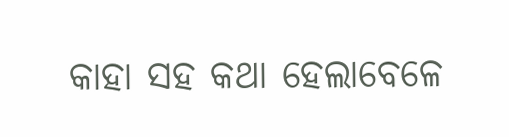କାହା ସହ କଥା ହେଲାବେଳେ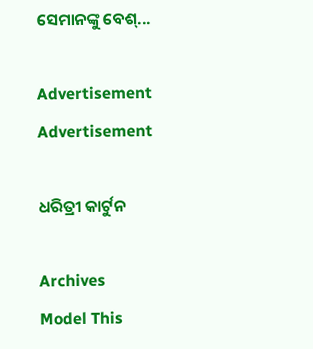ସେମାନଙ୍କୁ ବେଶ୍‌...

Advertisement
Advertisement

ଧରିତ୍ରୀ କାର୍ଟୁନ

Archives
Model This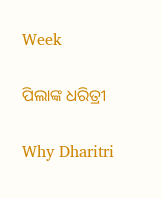Week

ପିଲାଙ୍କ ଧରିତ୍ରୀ

Why Dharitri